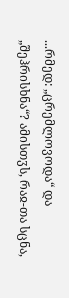...რმედ: „ცრემლოვოდა“ და „შეჰრისხნა“? ამისთჳს, რაჲ-თა სცნა,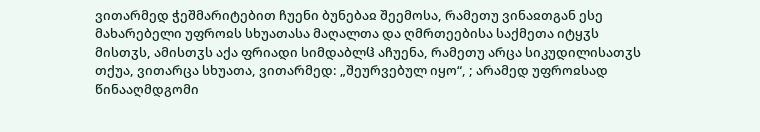ვითარმედ ჭეშმარიტებით ჩუენი ბუნებაჲ შეემოსა, რამეთუ ვინაჲთგან ესე მახარებელი უფროჲს სხუათასა მაღალთა და ღმრთეებისა საქმეთა იტყჳს მისთჳს, ამისთჳს აქა ფრიადი სიმდაბლჱ აჩუენა, რამეთუ არცა სიკუდილისათჳს თქუა, ვითარცა სხუათა, ვითარმედ: „შეურვებულ იყო“, ; არამედ უფროჲსად წინააღმდგომი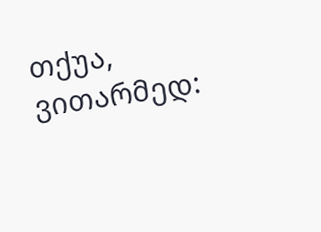თქუა, ვითარმედ: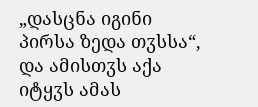„დასცნა იგინი პირსა ზედა თჳსსა“, და ამისთჳს აქა იტყჳს ამას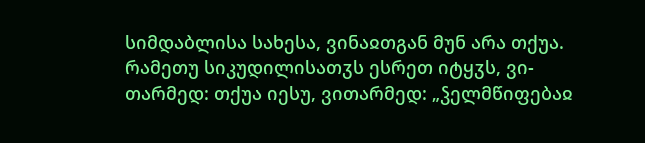სიმდაბლისა სახესა, ვინაჲთგან მუნ არა თქუა. რამეთუ სიკუდილისათჳს ესრეთ იტყჳს, ვი-თარმედ: თქუა იესუ, ვითარმედ: „ჴელმწიფებაჲ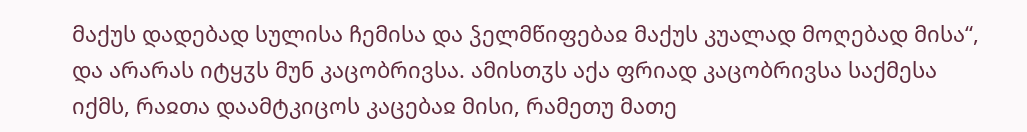მაქუს დადებად სულისა ჩემისა და ჴელმწიფებაჲ მაქუს კუალად მოღებად მისა“, და არარას იტყჳს მუნ კაცობრივსა. ამისთჳს აქა ფრიად კაცობრივსა საქმესა იქმს, რაჲთა დაამტკიცოს კაცებაჲ მისი, რამეთუ მათე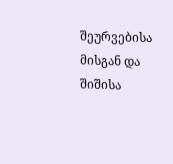შეურვებისა მისგან და შიშისა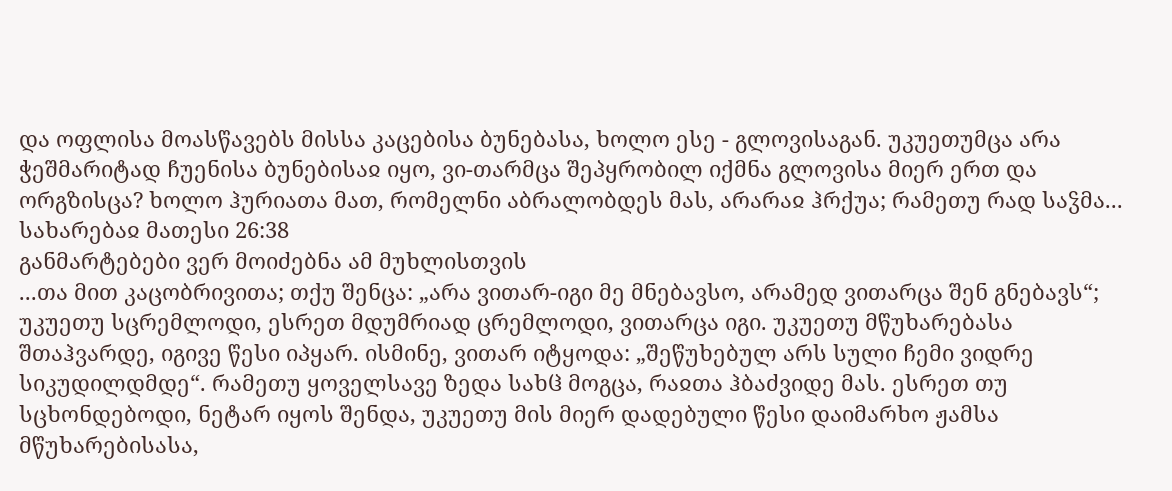და ოფლისა მოასწავებს მისსა კაცებისა ბუნებასა, ხოლო ესე - გლოვისაგან. უკუეთუმცა არა ჭეშმარიტად ჩუენისა ბუნებისაჲ იყო, ვი-თარმცა შეპყრობილ იქმნა გლოვისა მიერ ერთ და ორგზისცა? ხოლო ჰურიათა მათ, რომელნი აბრალობდეს მას, არარაჲ ჰრქუა; რამეთუ რად საჴმა...
სახარებაჲ მათესი 26:38
განმარტებები ვერ მოიძებნა ამ მუხლისთვის
...თა მით კაცობრივითა; თქუ შენცა: „არა ვითარ-იგი მე მნებავსო, არამედ ვითარცა შენ გნებავს“; უკუეთუ სცრემლოდი, ესრეთ მდუმრიად ცრემლოდი, ვითარცა იგი. უკუეთუ მწუხარებასა შთაჰვარდე, იგივე წესი იპყარ. ისმინე, ვითარ იტყოდა: „შეწუხებულ არს სული ჩემი ვიდრე სიკუდილდმდე“. რამეთუ ყოველსავე ზედა სახჱ მოგცა, რაჲთა ჰბაძვიდე მას. ესრეთ თუ სცხონდებოდი, ნეტარ იყოს შენდა, უკუეთუ მის მიერ დადებული წესი დაიმარხო ჟამსა მწუხარებისასა,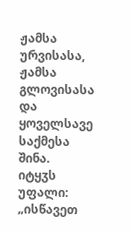ჟამსა ურვისასა, ჟამსა გლოვისასა და ყოველსავე საქმესა შინა.
იტყჳს უფალი: „ისწავეთ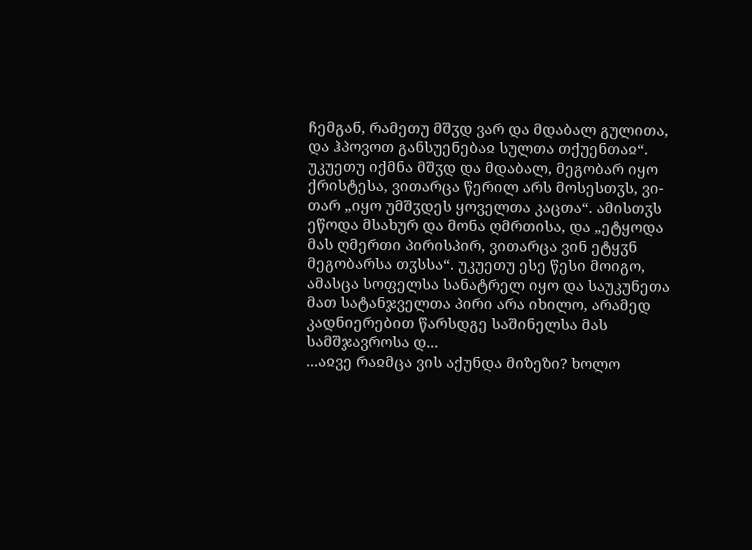ჩემგან, რამეთუ მშჳდ ვარ და მდაბალ გულითა, და ჰპოვოთ განსუენებაჲ სულთა თქუენთაჲ“. უკუეთუ იქმნა მშჳდ და მდაბალ, მეგობარ იყო ქრისტესა, ვითარცა წერილ არს მოსესთჳს, ვი-თარ „იყო უმშჳდეს ყოველთა კაცთა“. ამისთჳს ეწოდა მსახურ და მონა ღმრთისა, და „ეტყოდა მას ღმერთი პირისპირ, ვითარცა ვინ ეტყჳნ მეგობარსა თჳსსა“. უკუეთუ ესე წესი მოიგო, ამასცა სოფელსა სანატრელ იყო და საუკუნეთა მათ სატანჯველთა პირი არა იხილო, არამედ კადნიერებით წარსდგე საშინელსა მას სამშჯავროსა დ...
...აჲვე რაჲმცა ვის აქუნდა მიზეზი? ხოლო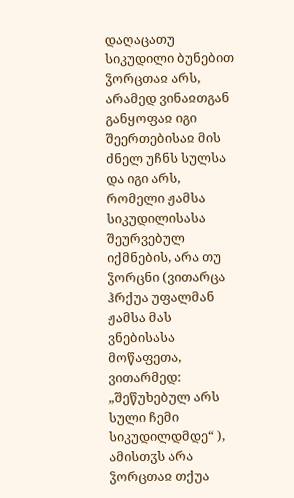დაღაცათუ სიკუდილი ბუნებით ჴორცთაჲ არს, არამედ ვინაჲთგან განყოფაჲ იგი შეერთებისაჲ მის ძნელ უჩნს სულსა და იგი არს, რომელი ჟამსა სიკუდილისასა შეურვებულ იქმნების, არა თუ ჴორცნი (ვითარცა ჰრქუა უფალმან ჟამსა მას ვნებისასა მოწაფეთა, ვითარმედ: „შეწუხებულ არს სული ჩემი სიკუდილდმდე“ ), ამისთჳს არა ჴორცთაჲ თქუა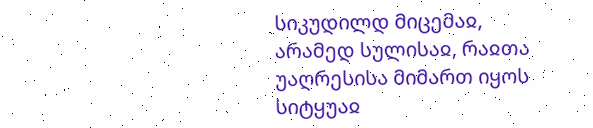სიკუდილდ მიცემაჲ, არამედ სულისაჲ, რაჲთა უაღრესისა მიმართ იყოს სიტყუაჲ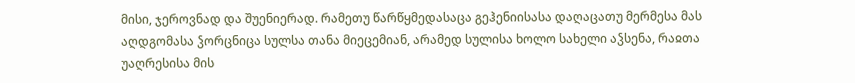მისი, ჯეროვნად და შუენიერად. რამეთუ წარწყმედასაცა გეჰენიისასა დაღაცათუ მერმესა მას აღდგომასა ჴორცნიცა სულსა თანა მიეცემიან, არამედ სულისა ხოლო სახელი აჴსენა, რაჲთა უაღრესისა მის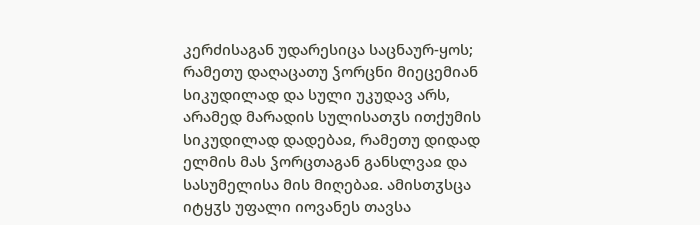კერძისაგან უდარესიცა საცნაურ-ყოს; რამეთუ დაღაცათუ ჴორცნი მიეცემიან სიკუდილად და სული უკუდავ არს, არამედ მარადის სულისათჳს ითქუმის სიკუდილად დადებაჲ, რამეთუ დიდად ელმის მას ჴორცთაგან განსლვაჲ და სასუმელისა მის მიღებაჲ. ამისთჳსცა იტყჳს უფალი იოვანეს თავსა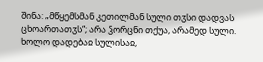შინა: „მწყემსმან კეთილმან სული თჳსი დადვას ცხოართათჳს“; არა ჴორცნი თქუა, არამედ სული. ხოლო დადებაჲ სულისაჲ,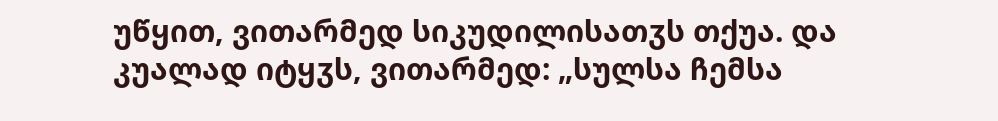უწყით, ვითარმედ სიკუდილისათჳს თქუა. და კუალად იტყჳს, ვითარმედ: „სულსა ჩემსა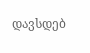დავსდებ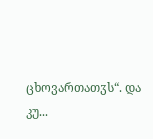ცხოვართათჳს“. და კუ...